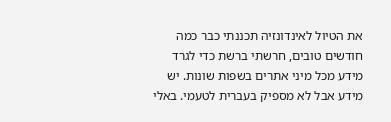את הטיול לאינדונזיה תכננתי כבר כמה חודשים טובים, חרשתי ברשת כדי לגרד מידע מכל מיני אתרים בשפות שונות. יש מידע אבל לא מספיק בעברית לטעמי. באלי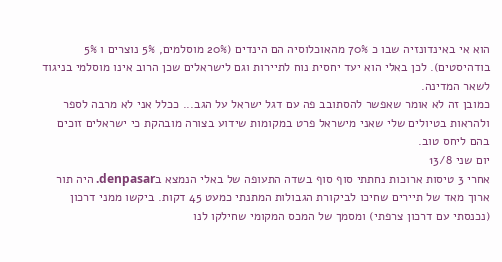הוא אי באינדונזיה שבו כ 70% מהאוכלוסיה הם הינדים (20% מוסלמים, 5% נוצרים ו 5% בודהיסטים). לכן באלי הוא יעד יחסית נוח לתיירות וגם לישראלים שכן הרוב אינו מוסלמי בניגוד לשאר המדינה.
כמובן זה לא אומר שאפשר להסתובב פה עם דגל ישראל על הגב... ככלל אני לא מרבה לספר ולהראות בטיולים שלי שאני מישראל פרט במקומות שידוע בצורה מובהקת כי ישראלים זוכים בהם ליחס טוב.
יום שני 13/8
אחרי 3 טיסות ארוכות נחתתי סוף סוף בשדה התעופה של באלי הנמצא בdenpasar. היה תור ארוך מאד של תיירים שחיכו לביקורת הגבולות המתנתי כמעט 45 דקות. ביקשו ממני דרכון (נכנסתי עם דרכון צרפתי) ומסמך של המכס המקומי שחילקו לנו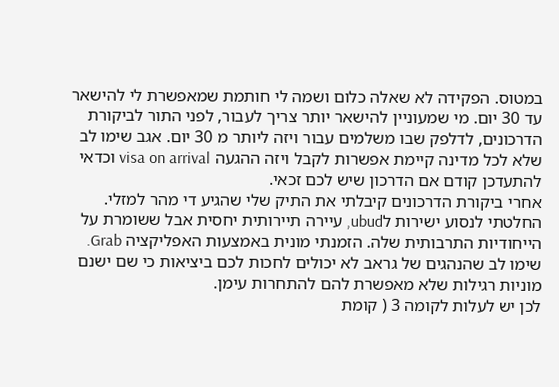במטוס. הפקידה לא שאלה כלום ושמה לי חותמת שמאפשרת לי להישאר עד 30 יום. מי שמעוניין להישאר יותר צריך לעבור, לפני התור לביקורת הדרכונים, לדלפק שבו משלמים עבור ויזה ליותר מ 30 יום. אגב שימו לב שלא לכל מדינה קיימת אפשרות לקבל ויזה ההגעה visa on arrival וכדאי להתעדכן קודם אם הדרכון שיש לכם זכאי.
אחרי ביקורת הדרכונים קיבלתי את התיק שלי שהגיע די מהר למזלי.
החלטתי לנסוע ישירות לubud, עיירה תיירותית יחסית אבל ששומרת על הייחודיות התרבותית שלה. הזמנתי מונית באמצעות האפליקציה Grab. שימו לב שהנהגים של גראב לא יכולים לחכות לכם ביציאות כי שם ישנם מוניות רגילות שלא מאפשרת להם להתחרות עימן.
לכן יש לעלות לקומה 3 ( קומת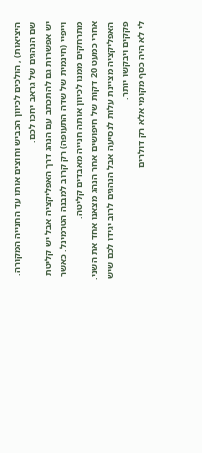היציאות) , הולכים לכיוון הכביש וחוצים אותו עד החנייה המקורה. שם הנהגים של גראב יחכו לכם.
יש אפשרות גם להתכתב עם הנהג דרך האפליקציה אבל יש קליטת וייפיי (חינמית של שדה התעופה) רק קרוב למבנה הטרמינל. כאשר מתרחקים ממנו לכיוון אותה חנייה מאבדים קליטה.
אחרי כמעט 20 דקות של חיפושים אחר הנהג מצאנו אחד את השני. האפליקציה מציינת עלות לנסיעה אבל הנהגים לרוב יגידו לכם שיש פקקים ויבקשו יותר.
לי לא היה כסף מקומי אלא רק דולרים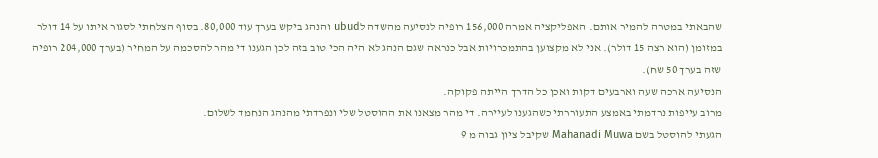שהבאתי במטרה להמיר אותם. האפליקציה אמרה 156,000 רופיה לנסיעה מהשדה לubud והנהג ביקש בערך עוד 80,000. בסוף הצלחתי לסגור איתו על 14 דולר במזומן (הוא רצה 15 דולר). אני לא מקצוען בהתמכרויות אבל כנראה שגם הנהג לא היה הכי טוב בזה לכן הגענו די מהר להסכמה על המחיר (בערך 204,000 רופיה שזה בערך 50 שח).
הנסיעה ארכה שעה וארבעים דקות ואכן כל הדרך הייתה פקוקה.
מרוב עייפות נרדמתי באמצע התעוררתי כשהגענו לעיירה. די מהר מצאנו את ההוסטל שלי ונפרדתי מהנהג הנחמד לשלום.
הגעתי להוסטל בשם Mahanadi Muwa שקיבל ציון גבוה מ 9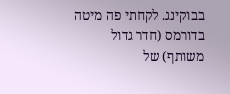בבוקינג. לקחתי פה מיטה בדורמס (חדר גדול משותף) של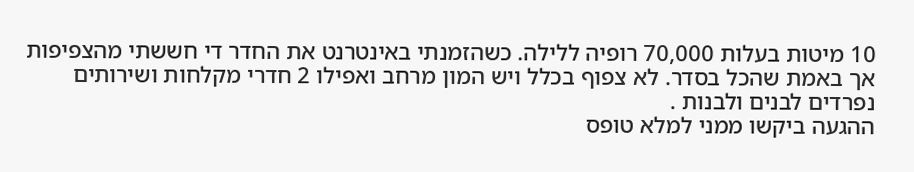10 מיטות בעלות 70,000 רופיה ללילה. כשהזמנתי באינטרנט את החדר די חששתי מהצפיפות אך באמת שהכל בסדר. לא צפוף בכלל ויש המון מרחב ואפילו 2 חדרי מקלחות ושירותים נפרדים לבנים ולבנות .
ההגעה ביקשו ממני למלא טופס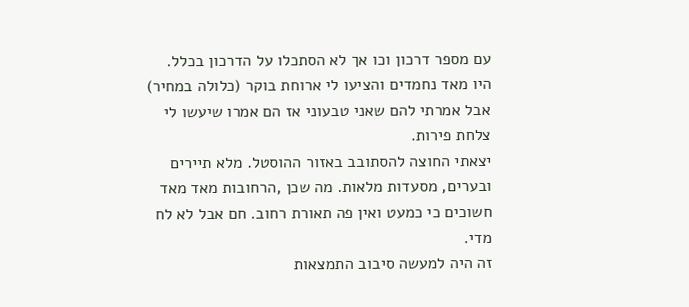עם מספר דרכון וכו אך לא הסתכלו על הדרכון בכלל. היו מאד נחמדים והציעו לי ארוחת בוקר (כלולה במחיר) אבל אמרתי להם שאני טבעוני אז הם אמרו שיעשו לי צלחת פירות.
יצאתי החוצה להסתובב באזור ההוסטל. מלא תיירים ובערים, מסעדות מלאות. מה שכן ,הרחובות מאד מאד חשוכים כי כמעט ואין פה תאורת רחוב. חם אבל לא לח מדי.
זה היה למעשה סיבוב התמצאות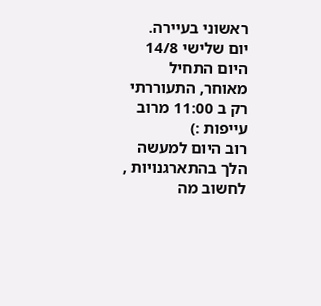ראשוני בעיירה.
יום שלישי 14/8
היום התחיל מאוחר, התעוררתי רק ב 11:00 מרוב עייפות :)
רוב היום למעשה הלך בהתארגנויות , לחשוב מה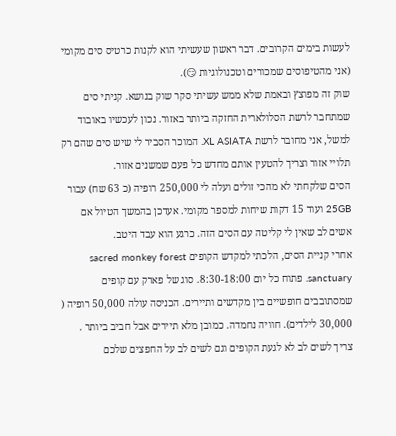לעשות בימים הקרובים. דבר ראשון שעשיתי הוא לקנות כרטיס סים מקומי (אני מהטיפוסים שמכורים וטכנולוגיות 😏).
שוק זה מפוצץ ובאמת שלא ממש עשיתי סקר שוק בנושא. קניתי סים שמתחבר לרשת הסלולארית החזקה ביותר באזור. נכון לעכשיו באובוד למשל, אני מחובר לרשת XL ASIATA. המוכר הסביר לי שיש סים שהם רק תלויי אזור וצריך להטעין אותם מחדש כל פעם שמשנים אזור.
הסים שלקחתי לא מהכי זולים ועלה לי 250,000 רופיה (כ 63 שח) עבור 25GB ועוד 15 דקות שיחות למספר מקומי. אעדכן בהמשך הטיול אם אשים לב שאין לי קליטה עם הסים הזה. כרגע הוא עבד היטב.
אחרי קניית הסים, הלכתי למקדש הקופים sacred monkey forest sanctuary. פתוח כל יום 8:30-18:00. סוג של פארק עם קופים שמסתובבים חופשיים בין מקדשים ותיירים. הכניסה עולה 50,000 רופיה ( 30,000 לילדים). חוויה נחמדה. כמובן מלא תיירים אבל חביב ביותר . צריך לשים לב לא לגעת הקופים וגם לשים לב על החפצים שלכם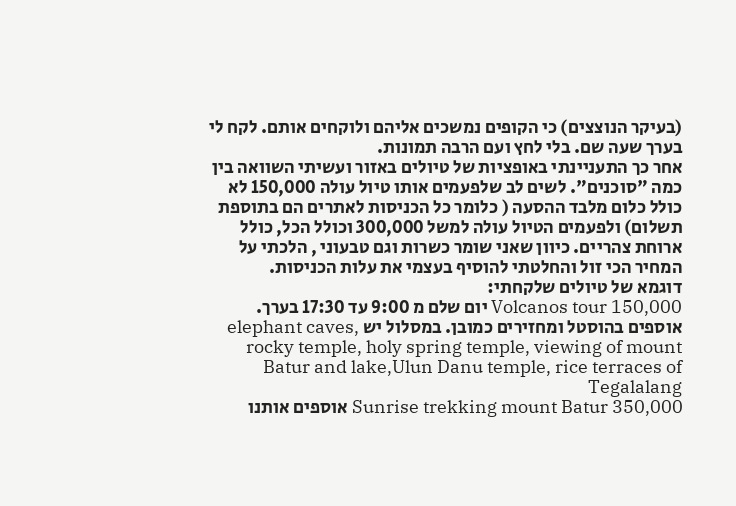(בעיקר הנוצצים) כי הקופים נמשכים אליהם ולוקחים אותם. לקח לי בערך שעה שם. בלי לחץ ועם הרבה תמונות.
אחר כך התעניינתי באופציות של טיולים באזור ועשיתי השוואה בין כמה "סוכנים". לשים לב שלפעמים אותו טיול עולה 150,000 לא כולל כלום מלבד ההסעה ( כלומר כל הכניסות לאתרים הם בתוספת תשלום) ולפעמים הטיול עולה למשל 300,000 וכולל הכל, כולל ארוחת צהריים. כיוון שאני שומר כשרות וגם טבעוני , הלכתי על המחיר הכי זול והחלטתי להוסיף בעצמי את עלות הכניסות.
דוגמא של טיולים שלקחתי:
Volcanos tour 150,000 יום שלם מ 9:00 עד 17:30 בערך. אוספים בהוסטל ומחזירים כמובן. במסלול יש elephant caves, rocky temple, holy spring temple, viewing of mount Batur and lake,Ulun Danu temple, rice terraces of Tegalalang
Sunrise trekking mount Batur 350,000 אוספים אותנו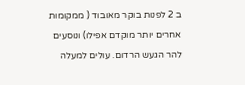ב 2 לפנות בוקר מאובוד ( ממקומות אחרים יותר מוקדם אפילו) ונוסעים להר הגעש הרדום. עולים למעלה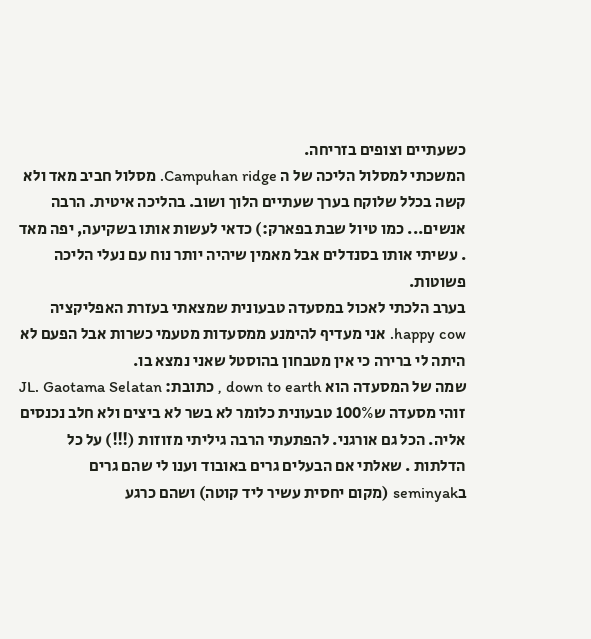כשעתיים וצופים בזריחה.
המשכתי למסלול הליכה של ה Campuhan ridge. מסלול חביב מאד ולא קשה בכלל שלוקח בערך שעתיים הלוך ושוב. בהליכה איטית. הרבה אנשים... כמו טיול שבת בפארק:) כדאי לעשות אותו בשקיעה, יפה מאד . עשיתי אותו בסנדלים אבל מאמין שיהיה יותר נוח עם נעלי הליכה פשוטות.
בערב הלכתי לאכול במסעדה טבעונית שמצאתי בעזרת האפליקציה happy cow. אני מעדיף להימנע ממסעדות מטעמי כשרות אבל הפעם לא היתה לי ברירה כי אין מטבחון בהוסטל שאני נמצא בו.
שמה של המסעדה הוא down to earth , כתובת: JL. Gaotama Selatan
זוהי מסעדה ש100% טבעונית כלומר לא בשר לא ביצים ולא חלב נכנסים אליה. הכל גם אורגני. להפתעתי הרבה גיליתי מזוזות (!!!) על כל הדלתות . שאלתי אם הבעלים גרים באובוד וענו לי שהם גרים בseminyak (מקום יחסית עשיר ליד קוטה) ושהם כרגע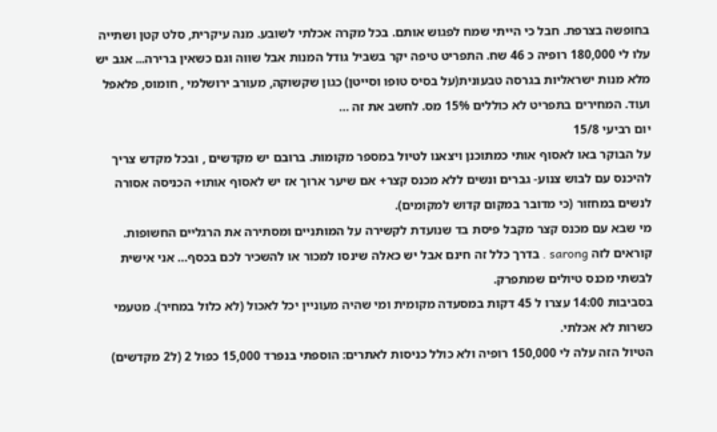בחופשה בצרפת. חבל כי הייתי שמח לפגוש אותם. בכל מקרה אכלתי לשובע. מנה עיקרית, סלט קטן ושתייה עלו לי 180,000 רופיה כ 46 שח. התפריט טיפה יקר בשביל גודל המנות אבל שווה וגם כשאין ברירה... אגב יש מלא מנות ישראליות בגרסה טבעונית(על בסיס טופו וסייטן) כגון שקשוקה, מעורב ירושלמי , חומוס, פלאפל ועוד. המחירים בתפריט לא כוללים 15% מס. לחשב את זה …
יום רביעי 15/8
על הבוקר באו לאסוף אותי כמתוכנן ויצאנו לטיול במספר מקומות. ברובם יש מקדשים , ובכל מקדש צריך להיכנס עם לבוש צנוע- גברים ונשים ללא מכנס קצר+ אם שיער ארוך אז יש לאסוף אותו+ הכניסה אסורה לנשים במחזור (כי מדובר במקום קדוש למקומים).
מי שבא עם מכנס קצר מקבל פיסת בד שנועדת לקשירה על המותניים ומסתירה את הרגליים החשופות. קוראים לזה sarong . בדרך כלל זה חינם אבל יש כאלה שינסו למכור או להשכיר לכם בכסף… אני אישית לבשתי מכנס טיולים שמתפרק.
בסביבות 14:00 עצרו ל 45 דקות במסעדה מקומית ומי שהיה מעוניין יכל לאכול (לא כלול במחיר). מטעמי כשרות לא אכלתי.
הטיול הזה עלה לי 150,000 רופיה ולא כולל כניסות לאתרים: הוספתי בנפרד 15,000 כפול 2 (ל2 מקדשים)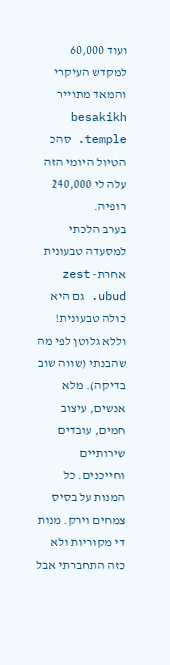ועוד 60,000 למקדש העיקרי והמאד מתוייר besakikh temple. סהכ הטיול היומי הזה עלה לי 240,000 רופיה.
בערב הלכתי למסעדה טבעונית אחרת- zest ubud. גם היא כולה טבעונית! וללא גלוטן לפי מה שהבנתי (שווה שוב בדיקה). מלא אנשים, עיצוב חמים, עובדים שירותיים וחייכנים. כל המנות על בסיס צמחים וירק. מנות די מקוריות ולא כזה התחברתי אבל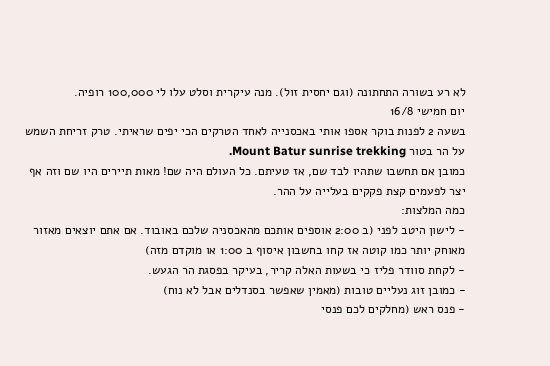לא רע בשורה התחתונה (וגם יחסית זול). מנה עיקרית וסלט עלו לי 100,000 רופיה.
יום חמישי 16/8
בשעה 2 לפנות בוקר אספו אותי באכסנייה לאחד הטרקים הכי יפים שראיתי. טרק זריחת השמש על הר בטור Mount Batur sunrise trekking.
כמובן אם תחשבו שתהיו לבד שם, אז טעיתם. כל העולם היה שם! מאות תיירים היו שם וזה אף יצר לפעמים קצת פקקים בעלייה על ההר.
כמה המלצות:
- לישון היטב לפני (ב 2:00 אוספים אותכם מהאכסניה שלכם באובוד. אם אתם יוצאים מאזור מאוחק יותר כמו קוטה אז קחו בחשבון איסוף ב 1:00 או מוקדם מזה)
- לקחת סוודר פליז כי בשעות האלה קריר, בעיקר בפסגת הר הגעש.
- כמובן זוג נעליים טובות (מאמין שאפשר בסנדלים אבל לא נוח)
- פנס ראש (מחלקים לכם פנסי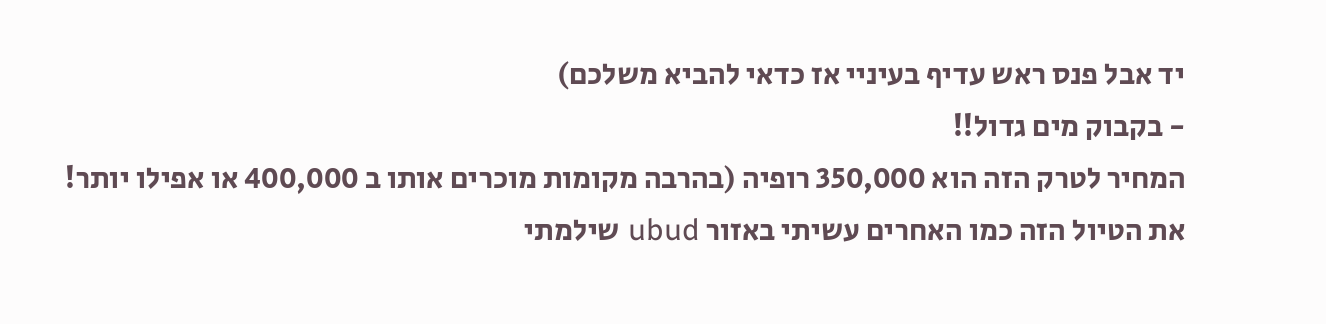יד אבל פנס ראש עדיף בעיניי אז כדאי להביא משלכם)
- בקבוק מים גדול!!
המחיר לטרק הזה הוא 350,000 רופיה (בהרבה מקומות מוכרים אותו ב 400,000 או אפילו יותר!
את הטיול הזה כמו האחרים עשיתי באזור ubud שילמתי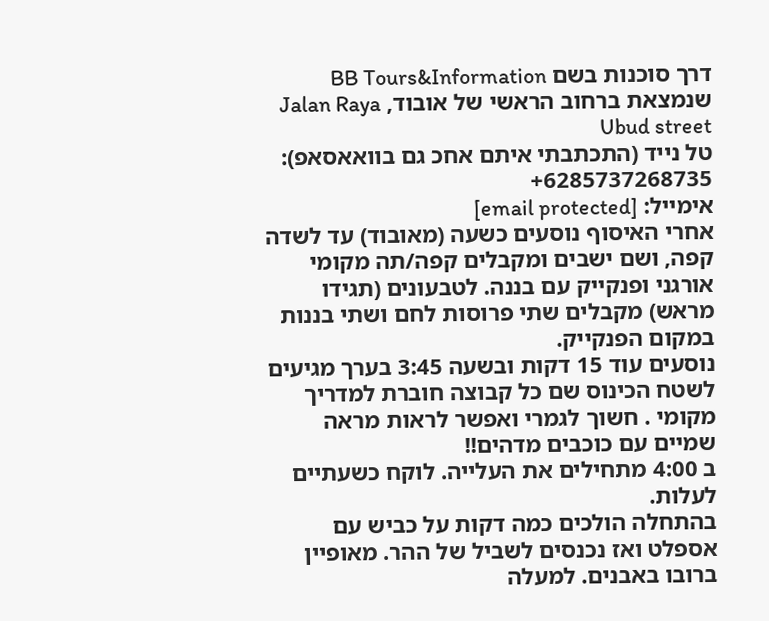דרך סוכנות בשם BB Tours&Information שנמצאת ברחוב הראשי של אובוד, Jalan Raya Ubud street
טל נייד (התכתבתי איתם אחכ גם בוואאסאפ):
6285737268735+
אימייל: [email protected]
אחרי האיסוף נוסעים כשעה (מאובוד) עד לשדה קפה, ושם ישבים ומקבלים קפה/תה מקומי אורגני ופנקייק עם בננה. לטבעונים (תגידו מראש) מקבלים שתי פרוסות לחם ושתי בננות במקום הפנקייק.
נוסעים עוד 15 דקות ובשעה 3:45 בערך מגיעים לשטח הכינוס שם כל קבוצה חוברת למדריך מקומי . חשוך לגמרי ואפשר לראות מראה שמיים עם כוכבים מדהים!!
ב 4:00 מתחילים את העלייה. לוקח כשעתיים לעלות.
בהתחלה הולכים כמה דקות על כביש עם אספלט ואז נכנסים לשביל של ההר. מאופיין ברובו באבנים. למעלה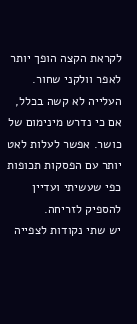לקראת הקצה הופך יותר לאפר וולקני שחור.
העלייה לא קשה בכלל, אם כי נדרש מינימום של כושר. אפשר לעלות לאט יותר עם הפסקות תכופות כפי שעשיתי ועדיין להספיק לזריחה.
יש שתי נקודות לצפייה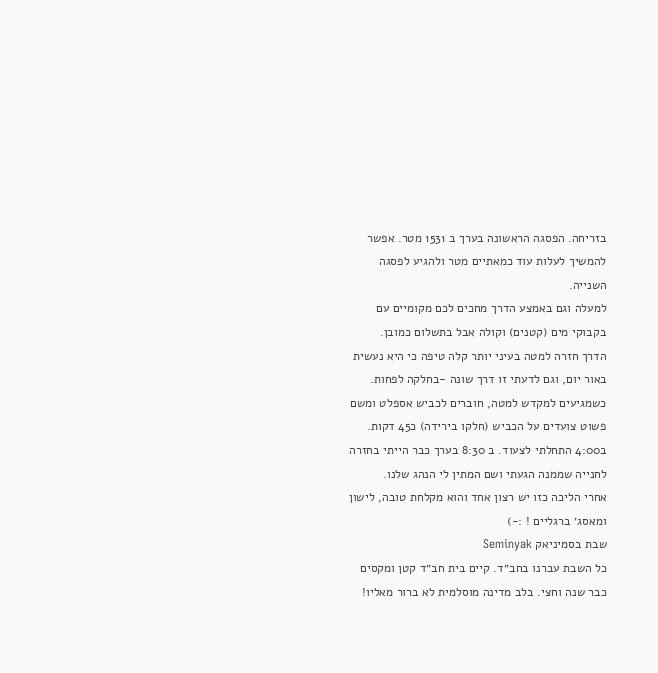בזריחה. הפסגה הראשונה בערך ב 1531 מטר. אפשר להמשיך לעלות עוד כמאתיים מטר ולהגיע לפסגה השנייה.
למעלה וגם באמצע הדרך מחכים לכם מקומיים עם בקבוקי מים (קטנים) וקולה אבל בתשלום כמובן.
הדרך חזרה למטה בעיני יותר קלה טיפה כי היא נעשית באור יום, וגם לדעתי זו דרך שונה -בחלקה לפחות. כשמגיעים למקדש למטה, חוברים לכביש אספלט ומשם פשוט צועדים על הכביש (חלקו בירידה) כ45 דקות.
ב4:00 התחלתי לצעוד. ב 8:30 בערך כבר הייתי בחזרה לחנייה שממנה הגעתי ושם המתין לי הנהג שלנו.
אחרי הליכה כזו יש רצון אחד והוא מקלחת טובה, לישון ומאסג׳ ברגליים ! :-)
שבת בסמיניאק Seminyak
כל השבת עברנו בחב״ד. קיים בית חב״ד קטן ומקסים כבר שנה וחצי. בלב מדינה מוסלמית לא ברור מאליו!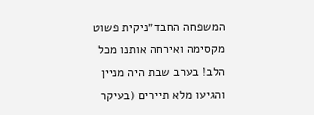המשפחה החבד״ניקית פשוט מקסימה ואירחה אותנו מכל הלב! בערב שבת היה מניין והגיעו מלא תיירים (בעיקר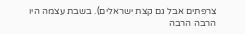צרפתים אבל גם קצת ישראלים). בשבת עצמה היו הרבה הרבה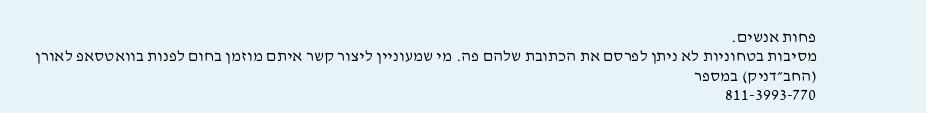פחות אנשים.
מסיבות בטחוניות לא ניתן לפרסם את הכתובת שלהם פה. מי שמעוניין ליצור קשר איתם מוזמן בחום לפנות בוואטסאפ לאורן (החב״דניק) במספר
811-3993-770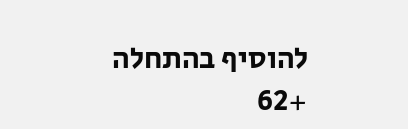להוסיף בהתחלה +62